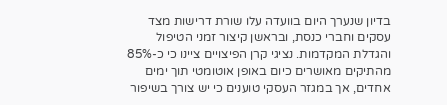בדיון שנערך היום בוועדה עלו שורת דרישות מצד עסקים וחברי כנסת, ובראשן קיצור זמני הטיפול והגדלת המקדמות. נציגי קרן הפיצויים ציינו כי כ-85% מהתיקים מאושרים כיום באופן אוטומטי תוך ימים אחדים, אך במגזר העסקי טוענים כי יש צורך בשיפור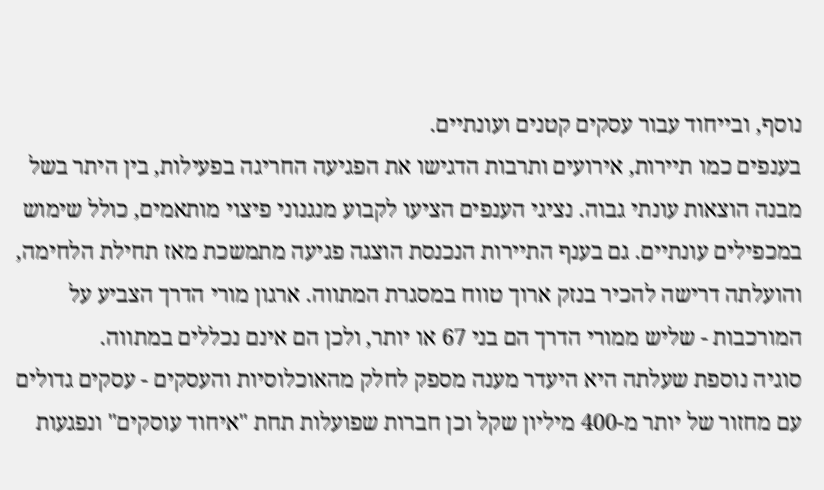נוסף, ובייחוד עבור עסקים קטנים ועונתיים.
בענפים כמו תיירות, אירועים ותרבות הדגישו את הפגיעה החריגה בפעילות, בין היתר בשל מבנה הוצאות עונתי גבוה. נציגי הענפים הציעו לקבוע מנגנוני פיצוי מותאמים, כולל שימוש במכפילים עונתיים. גם בענף התיירות הנכנסת הוצגה פגיעה מתמשכת מאז תחילת הלחימה, והועלתה דרישה להכיר בנזק ארוך טווח במסגרת המתווה. ארגון מורי הדרך הצביע על המורכבות - שליש ממורי הדרך הם בני 67 או יותר, ולכן הם אינם נכללים במתווה.
סוגיה נוספת שעלתה היא היעדר מענה מספק לחלק מהאוכלוסיות והעסקים - עסקים גדולים עם מחזור של יותר מ-400 מיליון שקל וכן חברות שפועלות תחת "איחוד עוסקים" ונפגעות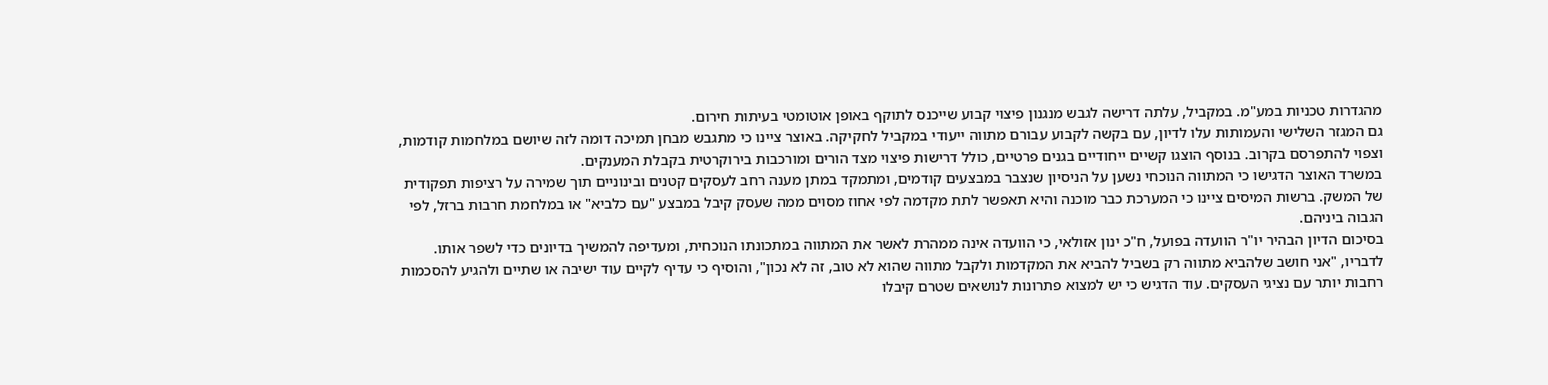מהגדרות טכניות במע"מ. במקביל, עלתה דרישה לגבש מנגנון פיצוי קבוע שייכנס לתוקף באופן אוטומטי בעיתות חירום.
גם המגזר השלישי והעמותות עלו לדיון, עם בקשה לקבוע עבורם מתווה ייעודי במקביל לחקיקה. באוצר ציינו כי מתגבש מבחן תמיכה דומה לזה שיושם במלחמות קודמות, וצפוי להתפרסם בקרוב. בנוסף הוצגו קשיים ייחודיים בגנים פרטיים, כולל דרישות פיצוי מצד הורים ומורכבות בירוקרטית בקבלת המענקים.
במשרד האוצר הדגישו כי המתווה הנוכחי נשען על הניסיון שנצבר במבצעים קודמים, ומתמקד במתן מענה רחב לעסקים קטנים ובינוניים תוך שמירה על רציפות תפקודית של המשק. ברשות המיסים ציינו כי המערכת כבר מוכנה והיא תאפשר לתת מקדמה לפי אחוז מסוים ממה שעסק קיבל במבצע "עם כלביא" או במלחמת חרבות ברזל, לפי הגבוה ביניהם.
בסיכום הדיון הבהיר יו"ר הוועדה בפועל, ח"כ ינון אזולאי, כי הוועדה אינה ממהרת לאשר את המתווה במתכונתו הנוכחית, ומעדיפה להמשיך בדיונים כדי לשפר אותו. לדבריו, "אני חושב שלהביא מתווה רק בשביל להביא את המקדמות ולקבל מתווה שהוא לא טוב, זה לא נכון", והוסיף כי עדיף לקיים עוד ישיבה או שתיים ולהגיע להסכמות רחבות יותר עם נציגי העסקים. עוד הדגיש כי יש למצוא פתרונות לנושאים שטרם קיבלו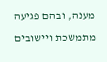מענה, ובהם פגיעה מתמשכת ויישובים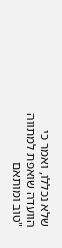שלא נכללו, ואמר כי הוועדה שואפת למתווה "טוב ומותאם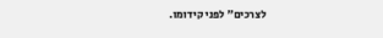לצרכים" לפני קידומו.